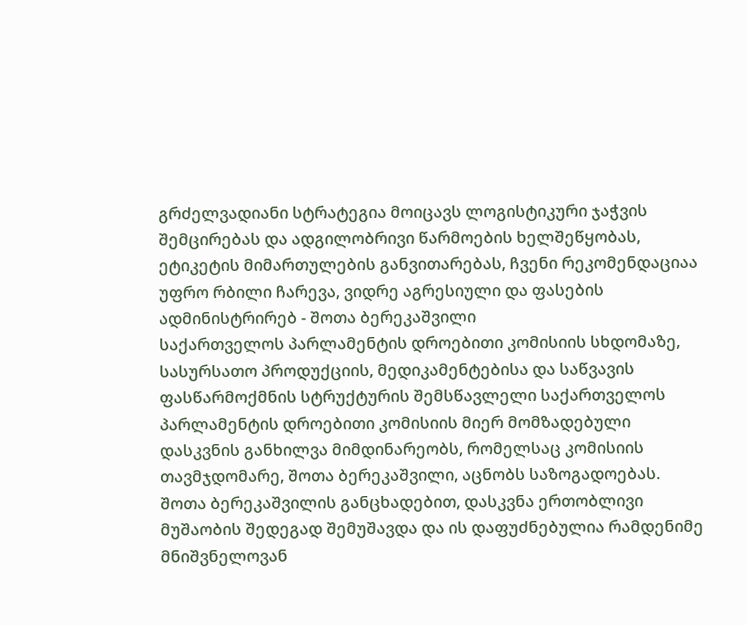გრძელვადიანი სტრატეგია მოიცავს ლოგისტიკური ჯაჭვის შემცირებას და ადგილობრივი წარმოების ხელშეწყობას, ეტიკეტის მიმართულების განვითარებას, ჩვენი რეკომენდაციაა უფრო რბილი ჩარევა, ვიდრე აგრესიული და ფასების ადმინისტრირებ - შოთა ბერეკაშვილი
საქართველოს პარლამენტის დროებითი კომისიის სხდომაზე, სასურსათო პროდუქციის, მედიკამენტებისა და საწვავის ფასწარმოქმნის სტრუქტურის შემსწავლელი საქართველოს პარლამენტის დროებითი კომისიის მიერ მომზადებული დასკვნის განხილვა მიმდინარეობს, რომელსაც კომისიის თავმჯდომარე, შოთა ბერეკაშვილი, აცნობს საზოგადოებას.
შოთა ბერეკაშვილის განცხადებით, დასკვნა ერთობლივი მუშაობის შედეგად შემუშავდა და ის დაფუძნებულია რამდენიმე მნიშვნელოვან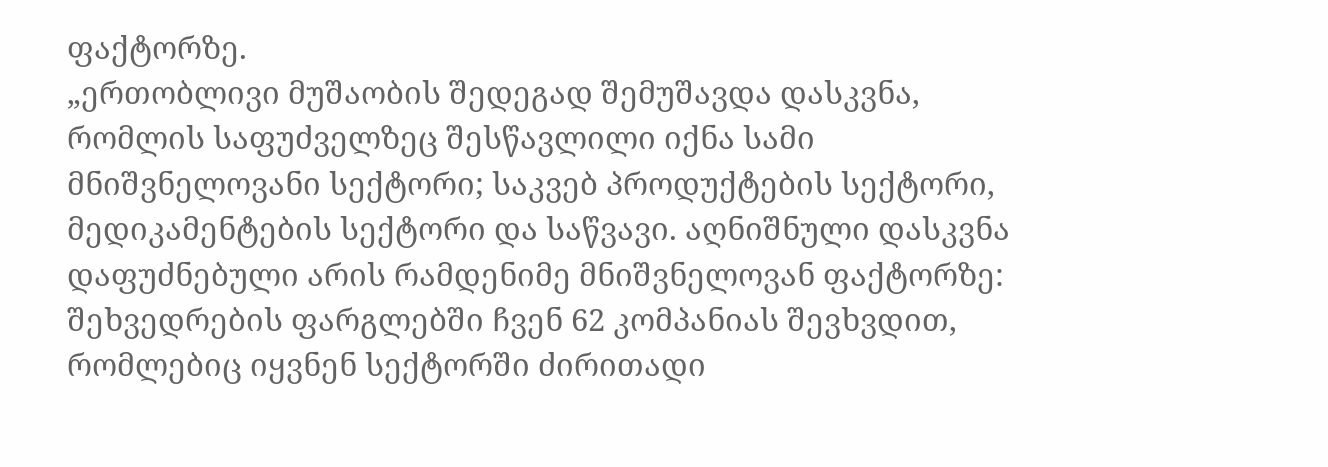ფაქტორზე.
„ერთობლივი მუშაობის შედეგად შემუშავდა დასკვნა, რომლის საფუძველზეც შესწავლილი იქნა სამი მნიშვნელოვანი სექტორი; საკვებ პროდუქტების სექტორი, მედიკამენტების სექტორი და საწვავი. აღნიშნული დასკვნა დაფუძნებული არის რამდენიმე მნიშვნელოვან ფაქტორზე: შეხვედრების ფარგლებში ჩვენ 62 კომპანიას შევხვდით, რომლებიც იყვნენ სექტორში ძირითადი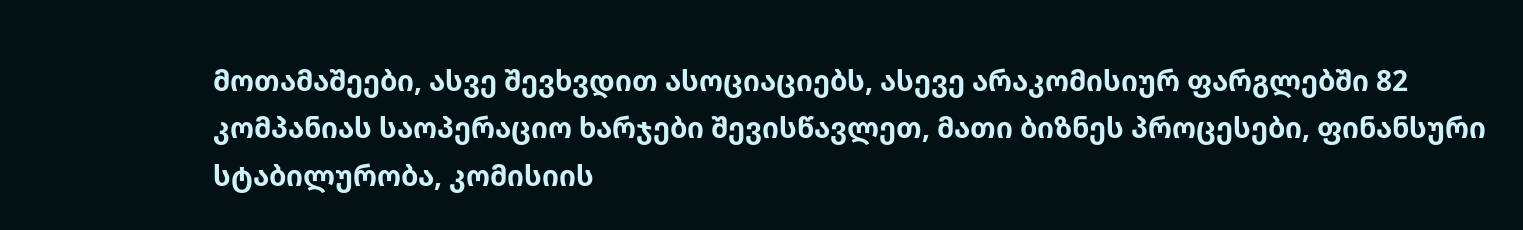მოთამაშეები, ასვე შევხვდით ასოციაციებს, ასევე არაკომისიურ ფარგლებში 82 კომპანიას საოპერაციო ხარჯები შევისწავლეთ, მათი ბიზნეს პროცესები, ფინანსური სტაბილურობა, კომისიის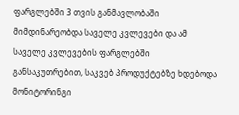ფარგლებში 3 თვის განმავლობაში მიმდინარეობდა საველე კვლევები და ამ საველე კვლევების ფარგლებში განსაკუთრებით, საკვებ პროდუქტებზე ხდებოდა მონიტორინგი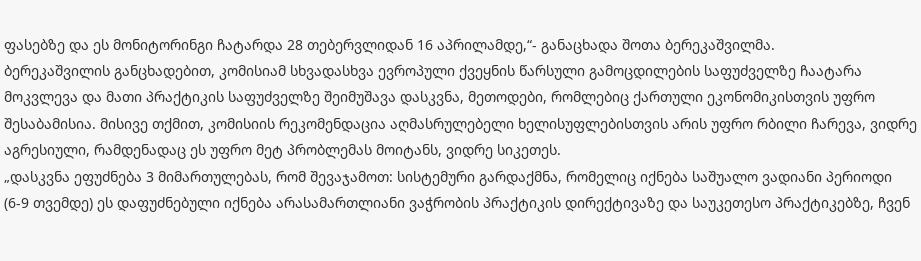ფასებზე და ეს მონიტორინგი ჩატარდა 28 თებერვლიდან 16 აპრილამდე,“- განაცხადა შოთა ბერეკაშვილმა.
ბერეკაშვილის განცხადებით, კომისიამ სხვადასხვა ევროპული ქვეყნის წარსული გამოცდილების საფუძველზე ჩაატარა მოკვლევა და მათი პრაქტიკის საფუძველზე შეიმუშავა დასკვნა, მეთოდები, რომლებიც ქართული ეკონომიკისთვის უფრო შესაბამისია. მისივე თქმით, კომისიის რეკომენდაცია აღმასრულებელი ხელისუფლებისთვის არის უფრო რბილი ჩარევა, ვიდრე აგრესიული, რამდენადაც ეს უფრო მეტ პრობლემას მოიტანს, ვიდრე სიკეთეს.
„დასკვნა ეფუძნება 3 მიმართულებას, რომ შევაჯამოთ: სისტემური გარდაქმნა, რომელიც იქნება საშუალო ვადიანი პერიოდი (6-9 თვემდე) ეს დაფუძნებული იქნება არასამართლიანი ვაჭრობის პრაქტიკის დირექტივაზე და საუკეთესო პრაქტიკებზე, ჩვენ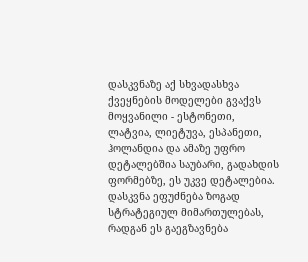დასკვნაზე აქ სხვადასხვა ქვეყნების მოდელები გვაქვს მოყვანილი - ესტონეთი, ლატვია, ლიეტუვა, ესპანეთი, ჰოლანდია და ამაზე უფრო დეტალებშია საუბარი, გადახდის ფორმებზე, ეს უკვე დეტალებია. დასკვნა ეფუძნება ზოგად სტრატეგიულ მიმართულებას, რადგან ეს გაეგზავნება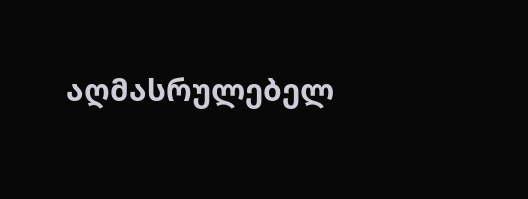აღმასრულებელ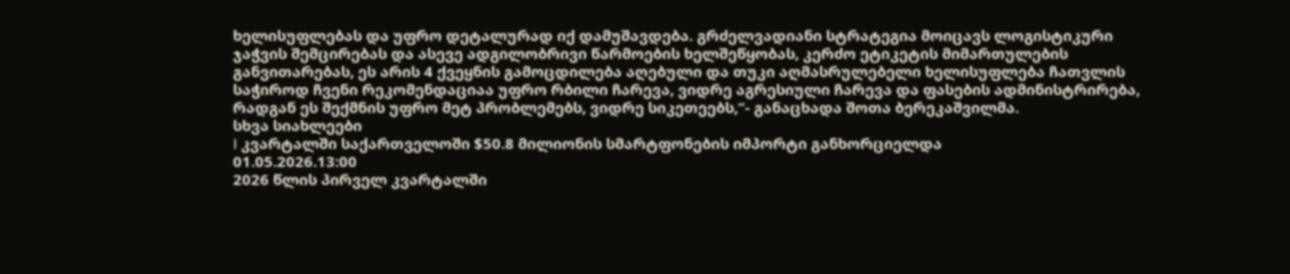ხელისუფლებას და უფრო დეტალურად იქ დამუშავდება. გრძელვადიანი სტრატეგია მოიცავს ლოგისტიკური ჯაჭვის შემცირებას და ასევე ადგილობრივი წარმოების ხელშეწყობას, კერძო ეტიკეტის მიმართულების განვითარებას, ეს არის 4 ქვეყნის გამოცდილება აღებული და თუკი აღმასრულებელი ხელისუფლება ჩათვლის საჭიროდ ჩვენი რეკომენდაციაა უფრო რბილი ჩარევა, ვიდრე აგრესიული ჩარევა და ფასების ადმინისტრირება, რადგან ეს შექმნის უფრო მეტ პრობლემებს, ვიდრე სიკეთეებს,“- განაცხადა შოთა ბერეკაშვილმა.
სხვა სიახლეები
I კვარტალში საქართველოში $50.8 მილიონის სმარტფონების იმპორტი განხორციელდა
01.05.2026.13:00
2026 წლის პირველ კვარტალში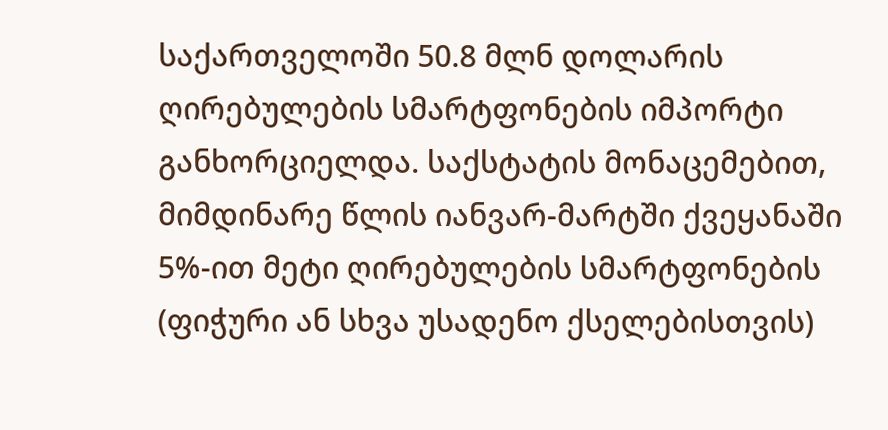საქართველოში 50.8 მლნ დოლარის ღირებულების სმარტფონების იმპორტი განხორციელდა. საქსტატის მონაცემებით, მიმდინარე წლის იანვარ-მარტში ქვეყანაში 5%-ით მეტი ღირებულების სმარტფონების (ფიჭური ან სხვა უსადენო ქსელებისთვის)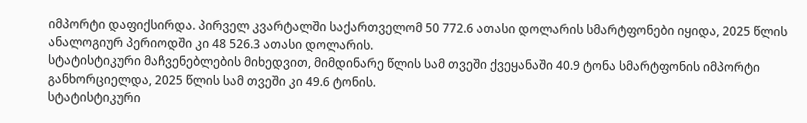იმპორტი დაფიქსირდა. პირველ კვარტალში საქართველომ 50 772.6 ათასი დოლარის სმარტფონები იყიდა, 2025 წლის ანალოგიურ პერიოდში კი 48 526.3 ათასი დოლარის.
სტატისტიკური მაჩვენებლების მიხედვით, მიმდინარე წლის სამ თვეში ქვეყანაში 40.9 ტონა სმარტფონის იმპორტი განხორციელდა, 2025 წლის სამ თვეში კი 49.6 ტონის.
სტატისტიკური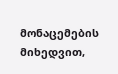მონაცემების მიხედვით,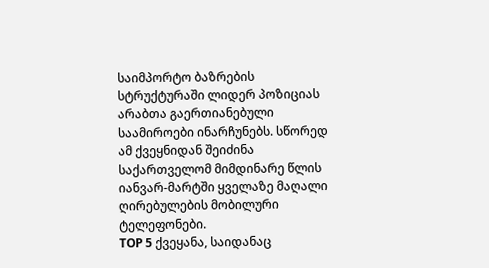საიმპორტო ბაზრების სტრუქტურაში ლიდერ პოზიციას არაბთა გაერთიანებული საამიროები ინარჩუნებს. სწორედ ამ ქვეყნიდან შეიძინა საქართველომ მიმდინარე წლის იანვარ-მარტში ყველაზე მაღალი ღირებულების მობილური ტელეფონები.
TOP 5 ქვეყანა, საიდანაც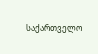საქართველო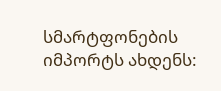სმარტფონების იმპორტს ახდენს: